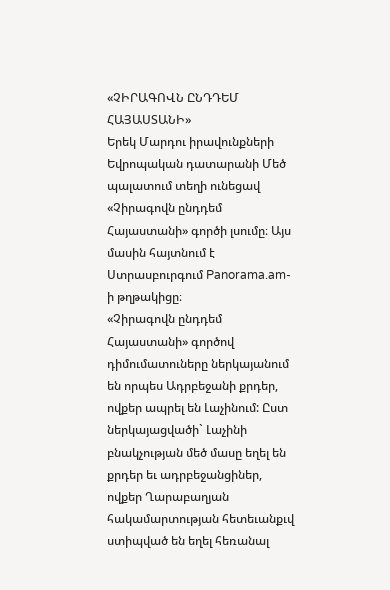«ՉԻՐԱԳՈՎՆ ԸՆԴԴԵՄ ՀԱՅԱՍՏԱՆԻ»
Երեկ Մարդու իրավունքների Եվրոպական դատարանի Մեծ պալատում տեղի ունեցավ «Չիրագովն ընդդեմ Հայաստանի» գործի լսումը։ Այս մասին հայտնում է Ստրասբուրգում Panorama.am-ի թղթակիցը։
«Չիրագովն ընդդեմ Հայաստանի» գործով դիմումատուները ներկայանում են որպես Ադրբեջանի քրդեր, ովքեր ապրել են Լաչինում: Ըստ ներկայացվածի` Լաչինի բնակչության մեծ մասը եղել են քրդեր եւ ադրբեջանցիներ, ովքեր Ղարաբաղյան հակամարտության հետեւանքւվ ստիպված են եղել հեռանալ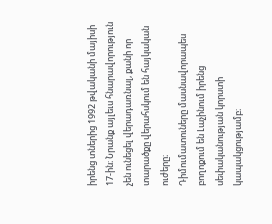իրենց տներից 1992 թվականի մայիսի 17-ին։ Նրանք այլեւս հնարավորություն չեն ունեցել վերադառնալ, քանի որ տարածքը վերահսկում են հայկական ուժերը։
Դիմումատուները մասնավորապես բողոքում են Լաչինում իրենց սեփականության կորստի կապակցությամբ։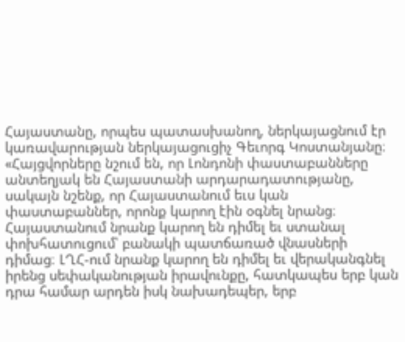Հայաստանը, որպես պատասխանող, ներկայացնում էր կառավարության ներկայացուցիչ Գեւորգ Կոստանյանը։ «Հայցվորները նշում են, որ Լոնդոնի փաստաբանները անտեղյակ են Հայաստանի արդարադատությանը, սակայն նշենք, որ Հայաստանում եւս կան փաստաբաններ, որոնք կարող էին օգնել նրանց։ Հայաստանում նրանք կարող են դիմել եւ ստանալ փոխհատուցում՝ բանակի պատճառած վնասների դիմաց։ ԼՂՀ-ում նրանք կարող են դիմել եւ վերականգնել իրենց սեփականության իրավունքը, հատկապես երբ կան դրա համար արդեն իսկ նախադեպեր, երբ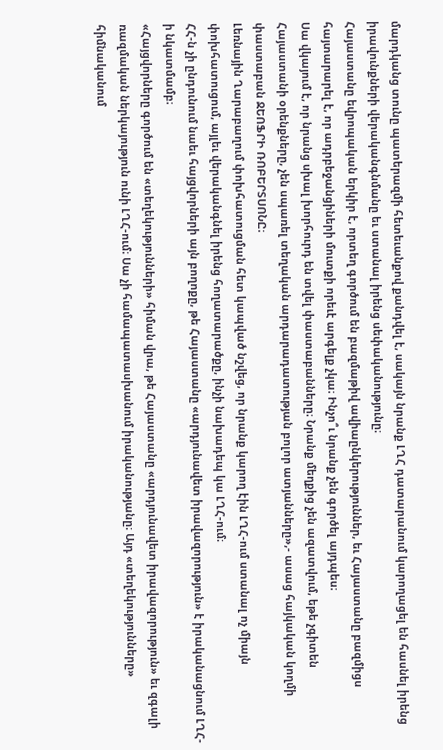մարդկանց տունը պատերազմի հետեւանքով քանդվել է, սակայն նրանք ԼՂՀ դատարանում կարողացել են հասնել իրենց իրավունքների վերականգնմանը եւ ստանալ իրենց սեփականությունը։
Հայաստանը եվրոպական երկիր է, որտեղ գործում են բազմաթիվ ավիաընկերություններ, եւ Հայաստանը բազմիցս հայտարարել է, որ ադրբեջանցիների մուտքի որեւէ արգելք չկա։ Ինչո՞ւ նրանք չեն գործել այդպես։
Սա վկայում է, որ նրանց սխալ խորհուրդ են տվել փաստաբանները։ Նրանք մեղքից չեն ազատվում, եթե չգիտեն Հայաստանի օրենքները, չեն սպառել տեղական արդարադատության բոլոր ատյանները»,- ասաց հայկական կողմի փաստաբան ՋԵՈՖՐԻ ՌՈԲԵՐՏՍՈՆԸ։
Լեռնային Ղարաբաղում փոխհատուցման հետ կապված նշվեց, որ նրանք կարող էին ԼՂՀ-ում ստանալ ոչ միայն փոխհատուցում, այլեւ վերականգնել իրենց հողատարածքը, ինչի նախադեպ կա ԼՂՀ-ում։
ՀՀ-ն չի ընդունում նաեւ հայցվորների այն բողոքը, թե Հայաստանը «արդյունավետ իրավազորություն» է իրականացնում ԼՂՀ-ի նկատմամբ։
«Հայցվորները գործում են «տեղեկությունների» հիման վրա, թե Հայաստանը «արդյունավետ իրավազորություն» եւ զգալի ռազմական ներկայություն ունի ԼՂՀ-ում։ Սա չի համապատասխանում իրականությանը։ Այդ «տեղեկությունները» հիմնականում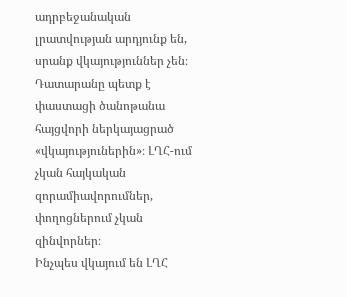ադրբեջանական լրատվության արդյունք են, սրանք վկայություններ չեն։ Դատարանը պետք է փաստացի ծանոթանա հայցվորի ներկայացրած «վկայություներին»։ ԼՂՀ-ում չկան հայկական զորամիավորումներ, փողոցներում չկան զինվորներ։
Ինչպես վկայում են ԼՂՀ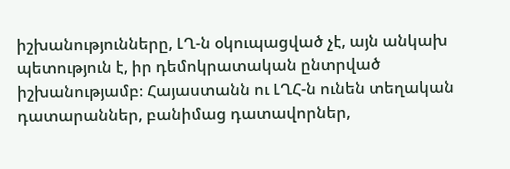իշխանությունները, ԼՂ-ն օկուպացված չէ, այն անկախ պետություն է, իր դեմոկրատական ընտրված իշխանությամբ։ Հայաստանն ու ԼՂՀ-ն ունեն տեղական դատարաններ, բանիմաց դատավորներ,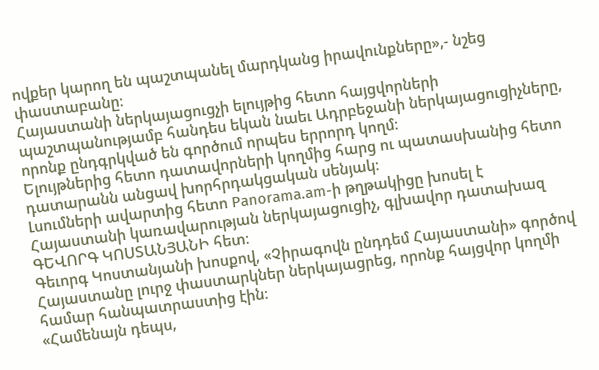ովքեր կարող են պաշտպանել մարդկանց իրավունքները»,- նշեց փաստաբանը։
Հայաստանի ներկայացուցչի ելույթից հետո հայցվորների պաշտպանությամբ հանդես եկան նաեւ Ադրբեջանի ներկայացուցիչները, որոնք ընդգրկված են գործում որպես երրորդ կողմ։
Ելույթներից հետո դատավորների կողմից հարց ու պատասխանից հետո դատարանն անցավ խորհրդակցական սենյակ։
Լսումների ավարտից հետո Panorama.am-ի թղթակիցը խոսել է Հայաստանի կառավարության ներկայացուցիչ, գլխավոր դատախազ ԳԵՎՈՐԳ ԿՈՍՏԱՆՅԱՆԻ հետ։
Գեւորգ Կոստանյանի խոսքով, «Չիրագովն ընդդեմ Հայաստանի» գործով Հայաստանը լուրջ փաստարկներ ներկայացրեց, որոնք հայցվոր կողմի համար հանպատրաստից էին։
«Համենայն դեպս,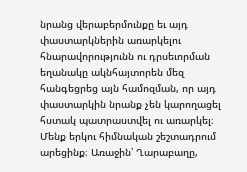նրանց վերաբերմունքը եւ այդ փաստարկներին առարկելու հնարավորությունն ու դրսեւորման եղանակը ակնհայտորեն մեզ հանգեցրեց այն համոզման, որ այդ փաստարկին նրանք չեն կարողացել հստակ պատրաստվել ու առարկել։
Մենք երկու հիմնական շեշտադրում արեցինք։ Առաջին՝ Ղարաբաղը,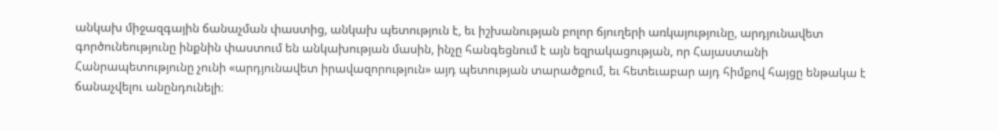անկախ միջազգային ճանաչման փաստից, անկախ պետություն է, եւ իշխանության բոլոր ճյուղերի առկայությունը, արդյունավետ գործունեությունը ինքնին փաստում են անկախության մասին, ինչը հանգեցնում է այն եզրակացության, որ Հայաստանի Հանրապետությունը չունի «արդյունավետ իրավազորություն» այդ պետության տարածքում, եւ հետեւաբար այդ հիմքով հայցը ենթակա է ճանաչվելու անընդունելի։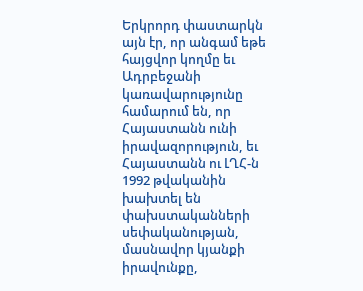Երկրորդ փաստարկն այն էր, որ անգամ եթե հայցվոր կողմը եւ Ադրբեջանի կառավարությունը համարում են, որ Հայաստանն ունի իրավազորություն, եւ Հայաստանն ու ԼՂՀ-ն 1992 թվականին խախտել են փախստականների սեփականության, մասնավոր կյանքի իրավունքը,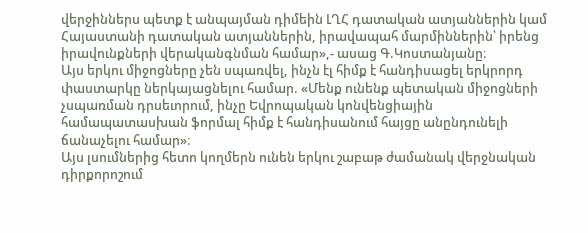վերջիններս պետք է անպայման դիմեին ԼՂՀ դատական ատյաններին կամ Հայաստանի դատական ատյաններին, իրավապահ մարմիններին՝ իրենց իրավունքների վերականգնման համար»,- ասաց Գ.Կոստանյանը։
Այս երկու միջոցները չեն սպառվել, ինչն էլ հիմք է հանդիսացել երկրորդ փաստարկը ներկայացնելու համար. «Մենք ունենք պետական միջոցների չսպառման դրսեւորում, ինչը Եվրոպական կոնվենցիային համապատասխան ֆորմալ հիմք է հանդիսանում հայցը անընդունելի ճանաչելու համար»։
Այս լսումներից հետո կողմերն ունեն երկու շաբաթ ժամանակ վերջնական դիրքորոշում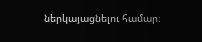ներկայացնելու համար։